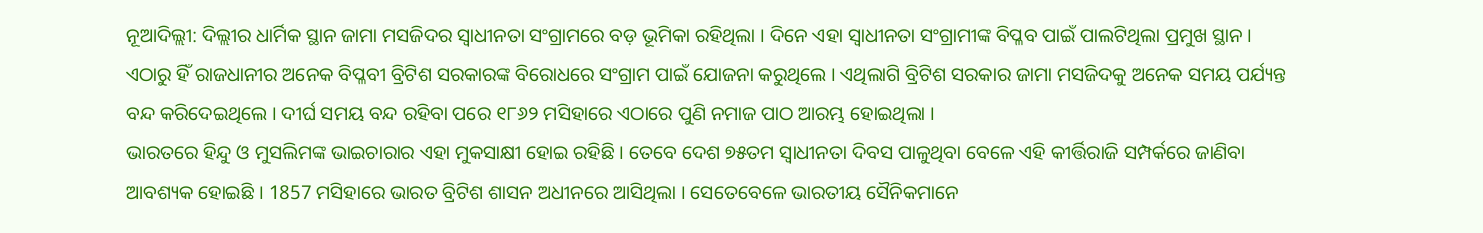ନୂଆଦିଲ୍ଲୀ: ଦିଲ୍ଲୀର ଧାର୍ମିକ ସ୍ଥାନ ଜାମା ମସଜିଦର ସ୍ବାଧୀନତା ସଂଗ୍ରାମରେ ବଡ଼ ଭୂମିକା ରହିଥିଲା । ଦିନେ ଏହା ସ୍ବାଧୀନତା ସଂଗ୍ରାମୀଙ୍କ ବିପ୍ଳବ ପାଇଁ ପାଲଟିଥିଲା ପ୍ରମୁଖ ସ୍ଥାନ । ଏଠାରୁ ହିଁ ରାଜଧାନୀର ଅନେକ ବିପ୍ଳବୀ ବ୍ରିଟିଶ ସରକାରଙ୍କ ବିରୋଧରେ ସଂଗ୍ରାମ ପାଇଁ ଯୋଜନା କରୁଥିଲେ । ଏଥିଲାଗି ବ୍ରିଟିଶ ସରକାର ଜାମା ମସଜିଦକୁ ଅନେକ ସମୟ ପର୍ଯ୍ୟନ୍ତ ବନ୍ଦ କରିଦେଇଥିଲେ । ଦୀର୍ଘ ସମୟ ବନ୍ଦ ରହିବା ପରେ ୧୮୬୨ ମସିହାରେ ଏଠାରେ ପୁଣି ନମାଜ ପାଠ ଆରମ୍ଭ ହୋଇଥିଲା ।
ଭାରତରେ ହିନ୍ଦୁ ଓ ମୁସଲିମଙ୍କ ଭାଇଚାରାର ଏହା ମୁକସାକ୍ଷୀ ହୋଇ ରହିଛି । ତେବେ ଦେଶ ୭୫ତମ ସ୍ବାଧୀନତା ଦିବସ ପାଳୁଥିବା ବେଳେ ଏହି କୀର୍ତ୍ତିରାଜି ସମ୍ପର୍କରେ ଜାଣିବା ଆବଶ୍ୟକ ହୋଇଛି । 1857 ମସିହାରେ ଭାରତ ବ୍ରିଟିଶ ଶାସନ ଅଧୀନରେ ଆସିଥିଲା । ସେତେବେଳେ ଭାରତୀୟ ସୈନିକମାନେ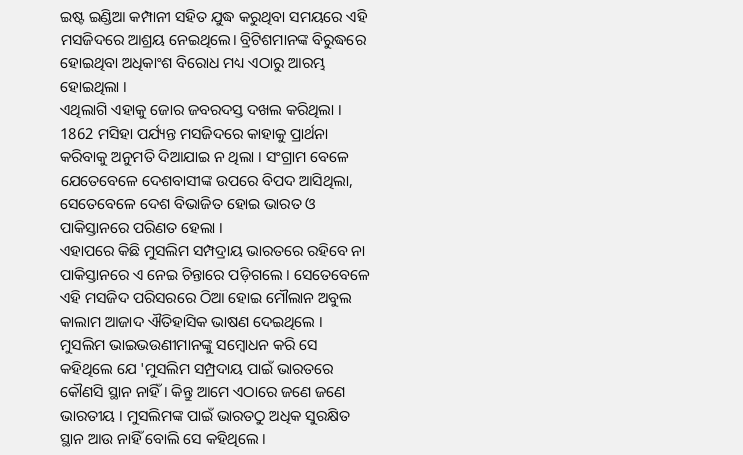ଇଷ୍ଟ ଇଣ୍ଡିଆ କମ୍ପାନୀ ସହିତ ଯୁଦ୍ଧ କରୁଥିବା ସମୟରେ ଏହି ମସଜିଦରେ ଆଶ୍ରୟ ନେଇଥିଲେ। ବ୍ରିଟିଶମାନଙ୍କ ବିରୁଦ୍ଧରେ ହୋଇଥିବା ଅଧିକାଂଶ ବିରୋଧ ମଧ୍ୟ ଏଠାରୁ ଆରମ୍ଭ ହୋଇଥିଲା ।
ଏଥିଲାଗି ଏହାକୁ ଜୋର ଜବରଦସ୍ତ ଦଖଲ କରିଥିଲା । 1862 ମସିହା ପର୍ଯ୍ୟନ୍ତ ମସଜିଦରେ କାହାକୁ ପ୍ରାର୍ଥନା କରିବାକୁ ଅନୁମତି ଦିଆଯାଇ ନ ଥିଲା । ସଂଗ୍ରାମ ବେଳେ ଯେତେବେଳେ ଦେଶବାସୀଙ୍କ ଉପରେ ବିପଦ ଆସିଥିଲା, ସେତେବେଳେ ଦେଶ ବିଭାଜିତ ହୋଇ ଭାରତ ଓ ପାକିସ୍ତାନରେ ପରିଣତ ହେଲା ।
ଏହାପରେ କିଛି ମୁସଲିମ ସମ୍ପଦ୍ରାୟ ଭାରତରେ ରହିବେ ନା ପାକିସ୍ତାନରେ ଏ ନେଇ ଚିନ୍ତାରେ ପଡ଼ିଗଲେ । ସେତେବେଳେ ଏହି ମସଜିଦ ପରିସରରେ ଠିଆ ହୋଇ ମୌଲାନ ଅବୁଲ କାଲାମ ଆଜାଦ ଐତିହାସିକ ଭାଷଣ ଦେଇଥିଲେ । ମୁସଲିମ ଭାଇଭଉଣୀମାନଙ୍କୁ ସମ୍ବୋଧନ କରି ସେ କହିଥିଲେ ଯେ 'ମୁସଲିମ ସମ୍ପ୍ରଦାୟ ପାଇଁ ଭାରତରେ କୌଣସି ସ୍ଥାନ ନାହିଁ । କିନ୍ତୁ ଆମେ ଏଠାରେ ଜଣେ ଜଣେ ଭାରତୀୟ । ମୁସଲିମଙ୍କ ପାଇଁ ଭାରତଠୁ ଅଧିକ ସୁରକ୍ଷିତ ସ୍ଥାନ ଆଉ ନାହିଁ ବୋଲି ସେ କହିଥିଲେ ।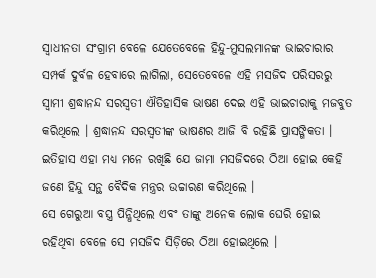ସ୍ବାଧୀନତା ସଂଗ୍ରାମ ବେଳେ ଯେତେବେଳେ ହିନ୍ଦୁ-ମୁସଲମାନଙ୍କ ଭାଇଚାରାର ସମ୍ପର୍କ ଦୁର୍ବଳ ହେବାରେ ଲାଗିଲା, ସେତେବେଳେ ଏହି ମସଜିଦ ପରିସରରୁ ସ୍ବାମୀ ଶ୍ରଦ୍ଧାନନ୍ଦ ସରସ୍ବତୀ ଐତିହାସିକ ଭାଷଣ ଦେଇ ଏହି ଭାଇଚାରାକୁ ମଜବୁତ କରିଥିଲେ । ଶ୍ରଦ୍ଧାନନ୍ଦ ସରସ୍ବତୀଙ୍କ ଭାଷଣର ଆଜି ବି ରହିଛି ପ୍ରାସଙ୍ଗିକତା । ଇତିହାସ ଏହା ମଧ୍ୟ ମନେ ରଖିଛି ଯେ ଜାମା ମସଜିଦରେ ଠିଆ ହୋଇ କେହି ଜଣେ ହିନ୍ଦୁ ସନ୍ଥ ବୈଦିକ ମନ୍ତ୍ରର ଉଚ୍ଚାରଣ କରିଥିଲେ ।
ସେ ଗେରୁଆ ବସ୍ତ୍ର ପିନ୍ଧିଥିଲେ ଏବଂ ତାଙ୍କୁ ଅନେକ ଲୋକ ଘେରି ହୋଇ ରହିଥିବା ବେଳେ ସେ ମସଜିଦ ସିଡ଼ିରେ ଠିଆ ହୋଇଥିଲେ ।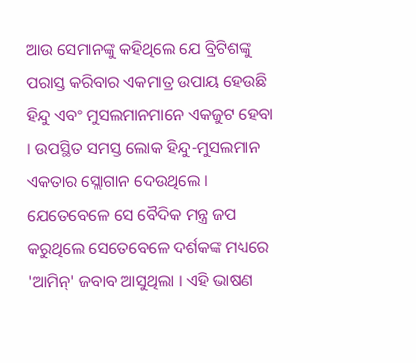ଆଉ ସେମାନଙ୍କୁ କହିଥିଲେ ଯେ ବ୍ରିଟିଶଙ୍କୁ ପରାସ୍ତ କରିବାର ଏକମାତ୍ର ଉପାୟ ହେଉଛି ହିନ୍ଦୁ ଏବଂ ମୁସଲମାନମାନେ ଏକଜୁଟ ହେବା । ଉପସ୍ଥିତ ସମସ୍ତ ଲୋକ ହିନ୍ଦୁ-ମୁସଲମାନ ଏକତାର ସ୍ଲୋଗାନ ଦେଉଥିଲେ । ଯେତେବେଳେ ସେ ବୈଦିକ ମନ୍ତ୍ର ଜପ କରୁଥିଲେ ସେତେବେଳେ ଦର୍ଶକଙ୍କ ମଧ୍ୟରେ 'ଆମିନ୍' ଜବାବ ଆସୁଥିଲା । ଏହି ଭାଷଣ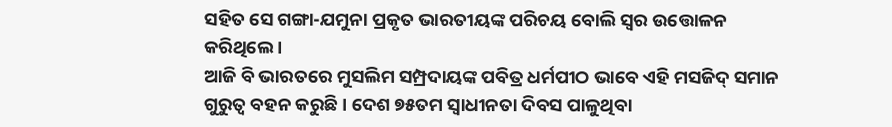ସହିତ ସେ ଗଙ୍ଗା-ଯମୁନା ପ୍ରକୃତ ଭାରତୀୟଙ୍କ ପରିଚୟ ବୋଲି ସ୍ବର ଉତ୍ତୋଳନ କରିଥିଲେ ।
ଆଜି ବି ଭାରତରେ ମୁସଲିମ ସମ୍ପ୍ରଦାୟଙ୍କ ପବିତ୍ର ଧର୍ମପୀଠ ଭାବେ ଏହି ମସଜିଦ୍ ସମାନ ଗୁରୁତ୍ବ ବହନ କରୁଛି । ଦେଶ ୭୫ତମ ସ୍ବାଧୀନତା ଦିବସ ପାଳୁଥିବା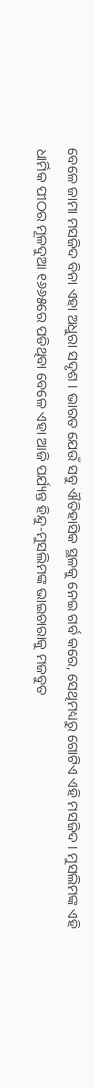ବେଳେ ଜାମା ମସଜିଦ ବିନା ଏହା ଅଧୁରା ସଦୃଶ । ଭାରତ ଯେଉଁ ସବୁ ଐତିହାସିକ ସ୍ଥଳକୁ ନେଇ ଗର୍ବ କରେ, ସେଥିମଧ୍ୟରୁ ଗୋଟିଏ ଏହି ମସଜିଦ । ମୁସଲିମଙ୍କ ଏହି ଧାର୍ମିକ ପୀଠର ମୂଳଦୁଆ ୧୬୬୫ରେ ପଡିଥିବା ବେଳେ ଏହା ଆଜି ପର୍ଯ୍ୟନ୍ତ ହିନ୍ଦୁ-ମୁସଲିମଙ୍କ ଭାଇଚାରାକୁ ମଜବୁତ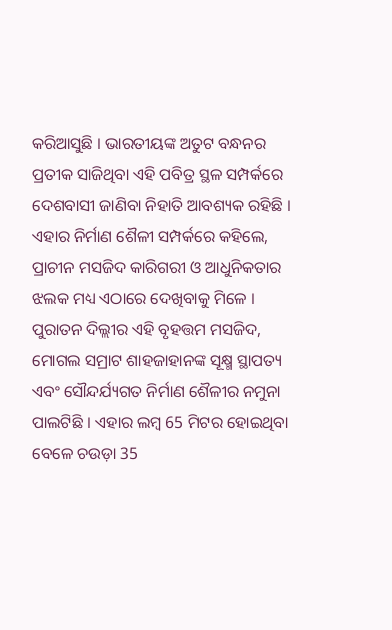କରିଆସୁଛି । ଭାରତୀୟଙ୍କ ଅତୁଟ ବନ୍ଧନର ପ୍ରତୀକ ସାଜିଥିବା ଏହି ପବିତ୍ର ସ୍ଥଳ ସମ୍ପର୍କରେ ଦେଶବାସୀ ଜାଣିବା ନିହାତି ଆବଶ୍ୟକ ରହିଛି ।
ଏହାର ନିର୍ମାଣ ଶୈଳୀ ସମ୍ପର୍କରେ କହିଲେ, ପ୍ରାଚୀନ ମସଜିଦ କାରିଗରୀ ଓ ଆଧୁନିକତାର ଝଲକ ମଧ୍ୟ ଏଠାରେ ଦେଖିବାକୁ ମିଳେ । ପୁରାତନ ଦିଲ୍ଲୀର ଏହି ବୃହତ୍ତମ ମସଜିଦ, ମୋଗଲ ସମ୍ରାଟ ଶାହଜାହାନଙ୍କ ସୂକ୍ଷ୍ମ ସ୍ଥାପତ୍ୟ ଏବଂ ସୌନ୍ଦର୍ଯ୍ୟଗତ ନିର୍ମାଣ ଶୈଳୀର ନମୁନା ପାଲଟିଛି । ଏହାର ଲମ୍ବ 65 ମିଟର ହୋଇଥିବା ବେଳେ ଚଉଡ଼ା 35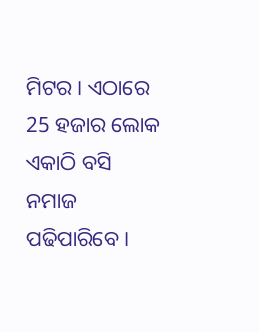ମିଟର । ଏଠାରେ 25 ହଜାର ଲୋକ ଏକାଠି ବସି ନମାଜ ପଢିପାରିବେ ।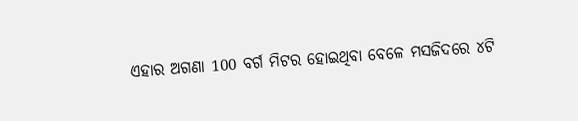ଏହାର ଅଗଣା 100 ବର୍ଗ ମିଟର ହୋଇଥିବା ବେଳେ ମସଜିଦରେ ୪ଟି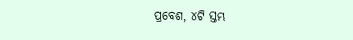ପ୍ରବେଶ, ୪ଟି ସ୍ତମ୍ଭ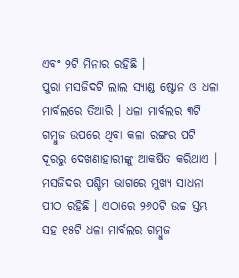ଏବଂ ୨ଟି ମିନାର ରହିଛି ।
ପୁରା ମସଜିଦଟି ଲାଲ ସ୍ୟାଣ୍ଡ ଷ୍ଟୋନ ଓ ଧଳା ମାର୍ବଲରେ ତିଆରି । ଧଳା ମାର୍ବଲର ୩ଟି ଗମ୍ବୁଜ ଉପରେ ଥିବା କଳା ରଙ୍ଗର ପଟି ଦୂରରୁ ଦେଖଣାହାରୀଙ୍କୁ ଆକର୍ଷିତ କରିଥାଏ । ମସଜିଦର ପଶ୍ଚିମ ଭାଗରେ ମୁଖ୍ୟ ସାଧନା ପୀଠ ରହିଛି । ଏଠାରେ ୨୬୦ଟି ଉଚ୍ଚ ସ୍ତମ୍ଭ ସହ ୧୫ଟି ଧଳା ମାର୍ବଲର ଗମ୍ବୁଜ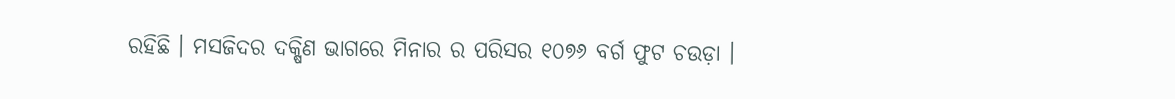ରହିଛି । ମସଜିଦର ଦକ୍ଷିଣ ଭାଗରେ ମିନାର ର ପରିସର ୧୦୭୬ ବର୍ଗ ଫୁଟ ଚଉଡ଼ା ।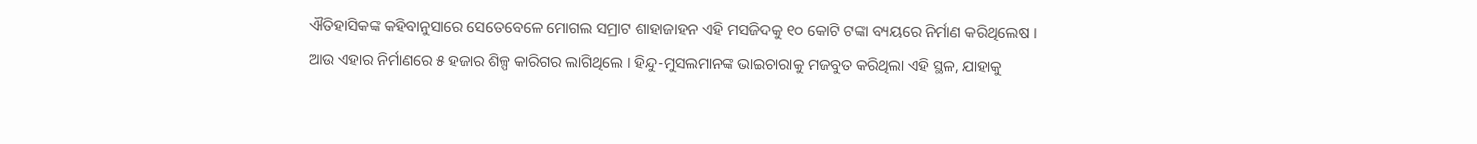ଐତିହାସିକଙ୍କ କହିବାନୁସାରେ ସେତେବେଳେ ମୋଗଲ ସମ୍ରାଟ ଶାହାଜାହନ ଏହି ମସଜିଦକୁ ୧୦ କୋଟି ଟଙ୍କା ବ୍ୟୟରେ ନିର୍ମାଣ କରିଥିଲେଷ । ଆଉ ଏହାର ନିର୍ମାଣରେ ୫ ହଜାର ଶିଳ୍ପ କାରିଗର ଲାଗିଥିଲେ । ହିନ୍ଦୁ-ମୁସଲମାନଙ୍କ ଭାଇଚାରାକୁ ମଜବୁତ କରିଥିଲା ଏହି ସ୍ଥଳ, ଯାହାକୁ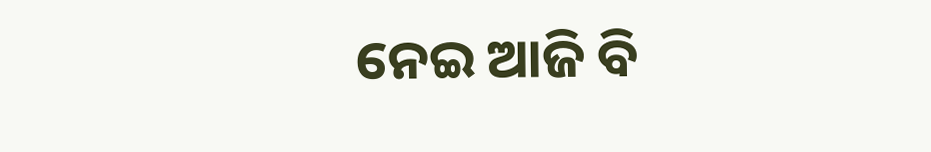ନେଇ ଆଜି ବି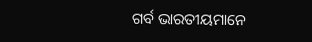ଗର୍ବ ଭାରତୀୟମାନେ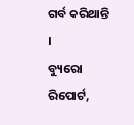ଗର୍ବ କରିଥାନ୍ତି ।
ବ୍ୟୁରୋ ରିପୋର୍ଟ,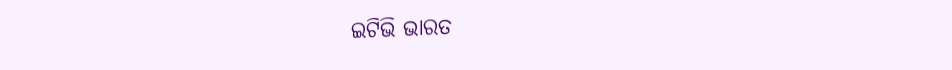ଇଟିଭି ଭାରତ